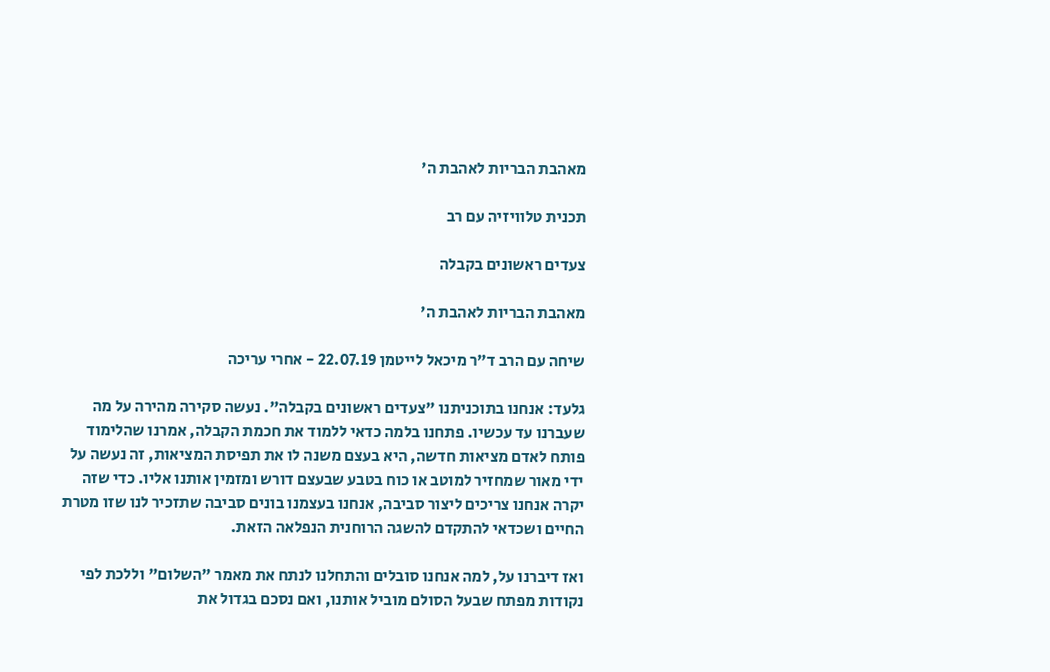מאהבת הבריות לאהבת ה'

תכנית טלוויזיה עם רב

צעדים ראשונים בקבלה

מאהבת הבריות לאהבת ה'

שיחה עם הרב ד"ר מיכאל לייטמן 22.07.19 - אחרי עריכה

גלעד: אנחנו בתוכניתנו "צעדים ראשונים בקבלה". נעשה סקירה מהירה על מה שעברנו עד עכשיו. פתחנו בלמה כדאי ללמוד את חכמת הקבלה, אמרנו שהלימוד פותח לאדם מציאות חדשה, היא בעצם משנה לו את תפיסת המציאות, זה נעשה על ידי מאור שמחזיר למוטב או כוח בטבע שבעצם דורש ומזמין אותנו אליו. כדי שזה יקרה אנחנו צריכים ליצור סביבה, אנחנו בעצמנו בונים סביבה שתזכיר לנו שזו מטרת החיים ושכדאי להתקדם להשגה הרוחנית הנפלאה הזאת.

ואז דיברנו על, למה אנחנו סובלים והתחלנו לנתח את מאמר "השלום" וללכת לפי נקודות מפתח שבעל הסולם מוביל אותנו, ואם נסכם בגדול את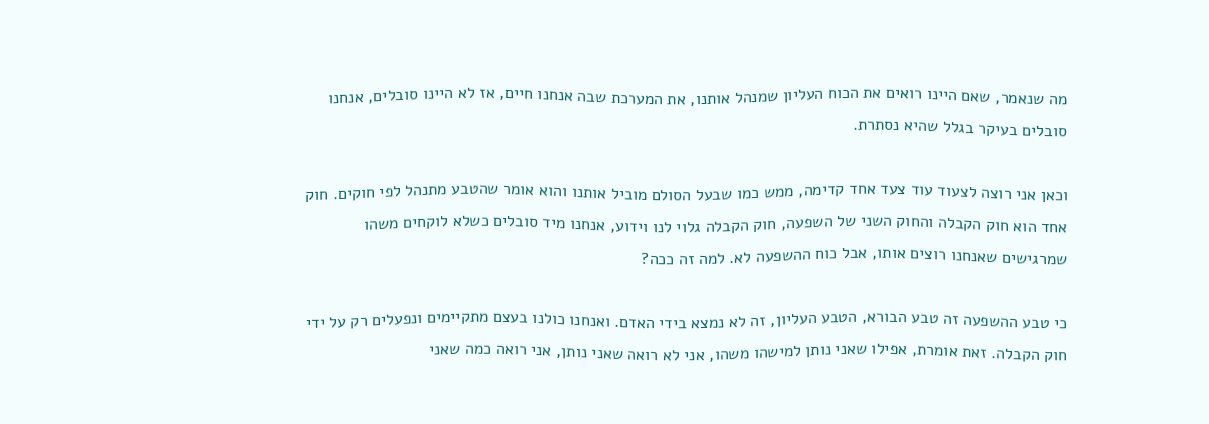מה שנאמר, שאם היינו רואים את הכוח העליון שמנהל אותנו, את המערכת שבה אנחנו חיים, אז לא היינו סובלים, אנחנו סובלים בעיקר בגלל שהיא נסתרת.

וכאן אני רוצה לצעוד עוד צעד אחד קדימה, ממש כמו שבעל הסולם מוביל אותנו והוא אומר שהטבע מתנהל לפי חוקים. חוק אחד הוא חוק הקבלה והחוק השני של השפעה, חוק הקבלה גלוי לנו וידוע, אנחנו מיד סובלים כשלא לוקחים משהו שמרגישים שאנחנו רוצים אותו, אבל כוח ההשפעה לא. למה זה ככה?

כי טבע ההשפעה זה טבע הבורא, הטבע העליון, זה לא נמצא בידי האדם. ואנחנו כולנו בעצם מתקיימים ונפעלים רק על ידי חוק הקבלה. זאת אומרת, אפילו שאני נותן למישהו משהו, אני לא רואה שאני נותן, אני רואה כמה שאני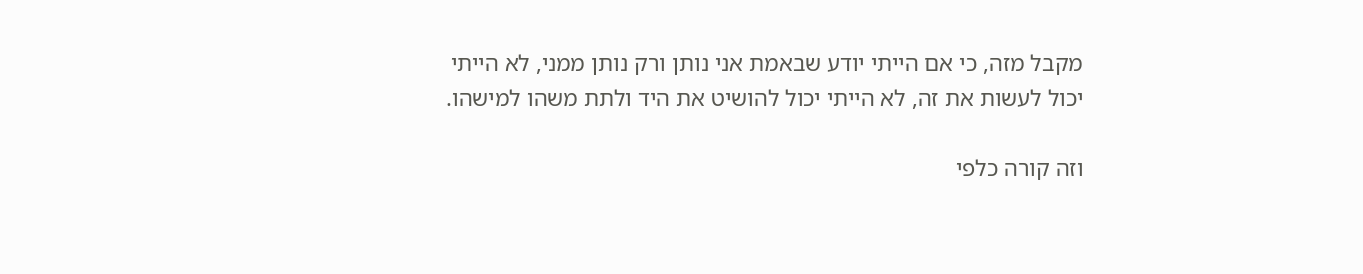מקבל מזה, כי אם הייתי יודע שבאמת אני נותן ורק נותן ממני, לא הייתי יכול לעשות את זה, לא הייתי יכול להושיט את היד ולתת משהו למישהו.

וזה קורה כלפי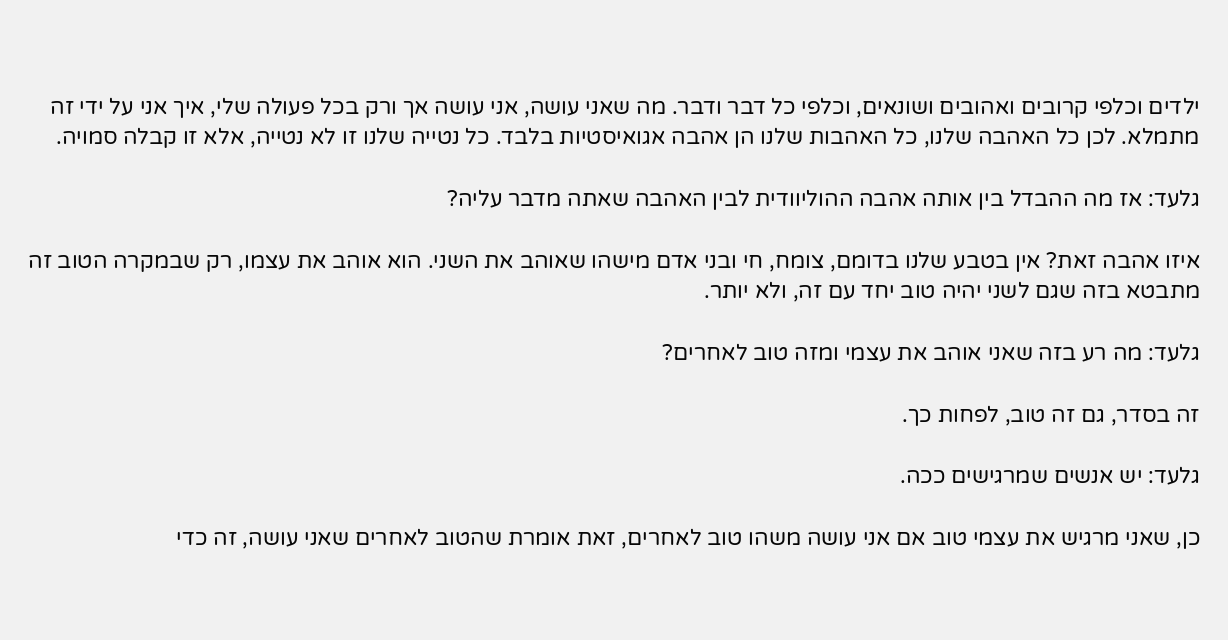ילדים וכלפי קרובים ואהובים ושונאים, וכלפי כל דבר ודבר. מה שאני עושה, אני עושה אך ורק בכל פעולה שלי, איך אני על ידי זה מתמלא. לכן כל האהבה שלנו, כל האהבות שלנו הן אהבה אגואיסטיות בלבד. כל נטייה שלנו זו לא נטייה, אלא זו קבלה סמויה.

גלעד: אז מה ההבדל בין אותה אהבה ההוליוודית לבין האהבה שאתה מדבר עליה?

איזו אהבה זאת? אין בטבע שלנו בדומם, צומח, חי ובני אדם מישהו שאוהב את השני. הוא אוהב את עצמו, רק שבמקרה הטוב זה מתבטא בזה שגם לשני יהיה טוב יחד עם זה, ולא יותר.

גלעד: מה רע בזה שאני אוהב את עצמי ומזה טוב לאחרים?

זה בסדר, גם זה טוב, לפחות כך.

גלעד: יש אנשים שמרגישים ככה.

כן, שאני מרגיש את עצמי טוב אם אני עושה משהו טוב לאחרים, זאת אומרת שהטוב לאחרים שאני עושה, זה כדי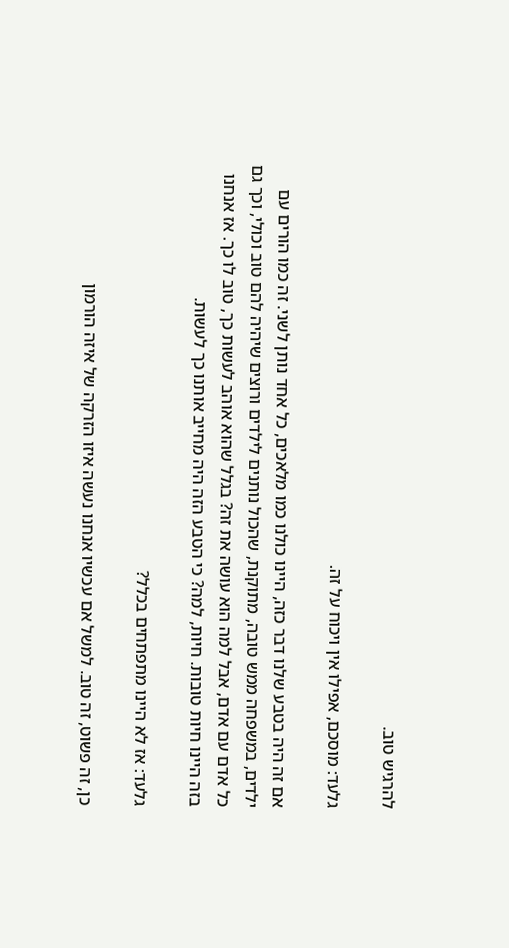להרגיש טוב.

גלעד: מוסכם, אפילו אין ויכוח על זה.

אם זה היה בטבע שלנו דבר כזה, היינו כולנו כמו מלאכים, כל אחד נותן לשני. זה כמו הורים עם ילדים, במשפחה ממש טובה, מתוקנת, שהכול נותנים לילדים ורוצים שיהיה להם טוב וכולי, וכך גם כל אדם עם אדם, אבל למה הוא עושה את זה? בגלל שהוא אוהב לעשות כך, טוב לו כך. אז אנחנו בזה היינו חיות טובות. חיות, למה? כי הטבע הזה היה מחייב אותנו כך לעשות.

גלעד: אז לא היינו מתפתחים בכלל?

כן, זה פשוט, זה טוב. למשל אם עכשיו אנחנו נעשה איזו הזרקה של איזה הורמון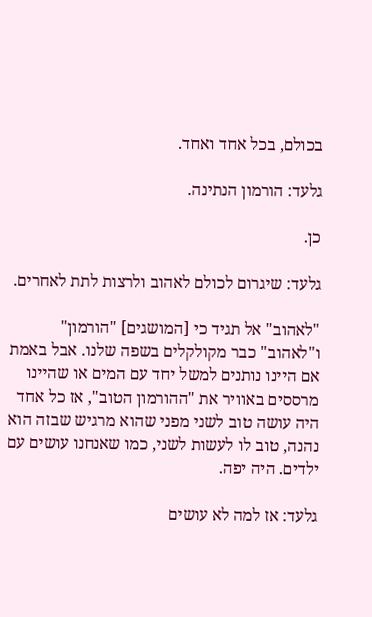בכולם, בכל אחד ואחד.

גלעד: הורמון הנתינה.

כן.

גלעד: שיגרום לכולם לאהוב ולרצות לתת לאחרים.

"לאהוב" אל תגיד כי [המושגים] "הורמון" ו"לאהוב" כבר מקולקלים בשפה שלנו. אבל באמת אם היינו נותנים למשל יחד עם המים או שהיינו מרססים באוויר את "ההורמון הטוב", אז כל אחד היה עושה טוב לשני מפני שהוא מרגיש שבזה הוא נהנה, טוב לו לעשות לשני, כמו שאנחנו עושים עם ילדים. היה יפה.

גלעד: אז למה לא עושים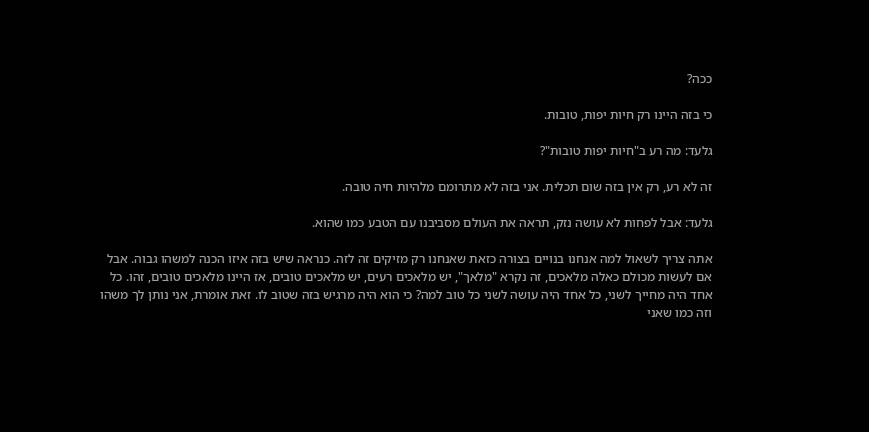ככה?

כי בזה היינו רק חיות יפות, טובות.

גלעד: מה רע ב"חיות יפות טובות"?

זה לא רע, רק אין בזה שום תכלית. אני בזה לא מתרומם מלהיות חיה טובה.

גלעד: אבל לפחות לא עושה נזק, תראה את העולם מסביבנו עם הטבע כמו שהוא.

אתה צריך לשאול למה אנחנו בנויים בצורה כזאת שאנחנו רק מזיקים זה לזה. כנראה שיש בזה איזו הכנה למשהו גבוה. אבל אם לעשות מכולם כאלה מלאכים, זה נקרא "מלאך", יש מלאכים רעים, יש מלאכים טובים, אז היינו מלאכים טובים, זהו. כל אחד היה מחייך לשני, כל אחד היה עושה לשני כל טוב למה? כי הוא היה מרגיש בזה שטוב לו. זאת אומרת, אני נותן לך משהו וזה כמו שאני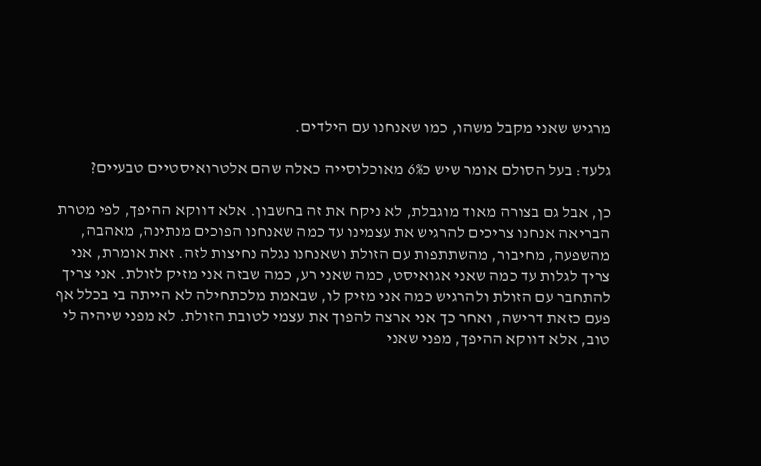מרגיש שאני מקבל משהו, כמו שאנחנו עם הילדים.

גלעד: בעל הסולם אומר שיש כ6% מאוכלוסייה כאלה שהם אלטרואיסטיים טבעיים?

כן, אבל גם בצורה מאוד מוגבלת, לא ניקח את זה בחשבון. אלא דווקא ההיפך, לפי מטרת הבריאה אנחנו צריכים להרגיש את עצמינו עד כמה שאנחנו הפוכים מנתינה, מאהבה, מהשפעה, מחיבור, מהשתתפות עם הזולת ושאנחנו נגלה נחיצות לזה. זאת אומרת, אני צריך לגלות עד כמה שאני אגואיסט, כמה שאני רע, כמה שבזה אני מזיק לזולת. אני צריך להתחבר עם הזולת ולהרגיש כמה אני מזיק לו, שבאמת מלכתחילה לא הייתה בי בכלל אף פעם כזאת דרישה, ואחר כך אני ארצה להפוך את עצמי לטובת הזולת. לא מפני שיהיה לי טוב, אלא דווקא ההיפך, מפני שאני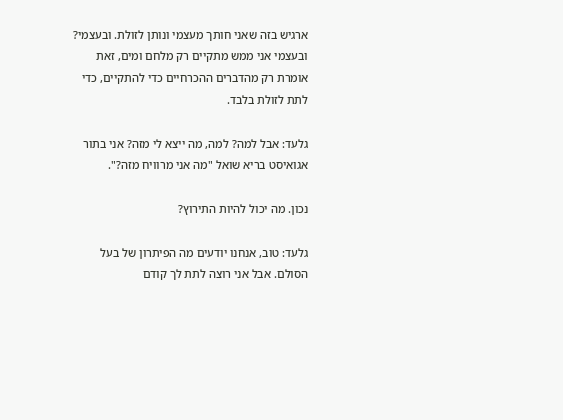ארגיש בזה שאני חותך מעצמי ונותן לזולת. ובעצמי? ובעצמי אני ממש מתקיים רק מלחם ומים, זאת אומרת רק מהדברים ההכרחיים כדי להתקיים, כדי לתת לזולת בלבד.

גלעד: אבל למה? למה, מה ייצא לי מזה? אני בתור אגואיסט בריא שואל "מה אני מרוויח מזה?".

נכון. מה יכול להיות התירוץ?

גלעד: טוב, אנחנו יודעים מה הפיתרון של בעל הסולם. אבל אני רוצה לתת לך קודם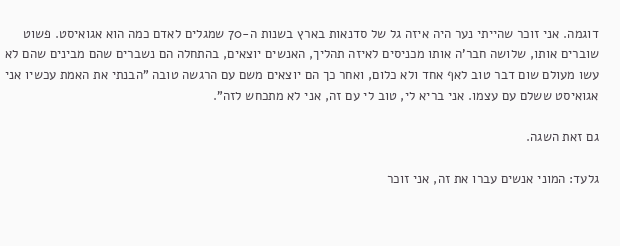דוגמה. אני זוכר שהייתי נער היה איזה גל של סדנאות בארץ בשנות ה-70 שמגלים לאדם כמה הוא אגואיסט. פשוט שוברים אותו, שלושה חבר'ה אותו מכניסים לאיזה תהליך, האנשים יוצאים, בהתחלה הם נשברים שהם מבינים שהם לא עשו מעולם שום דבר טוב לאף אחד ולא כלום, ואחר כך הם יוצאים משם עם הרגשה טובה "הבנתי את האמת עכשיו אני אגואיסט ששלם עם עצמו. אני בריא לי, טוב לי עם זה, אני לא מתכחש לזה".

גם זאת השגה.

גלעד: המוני אנשים עברו את זה, אני זוכר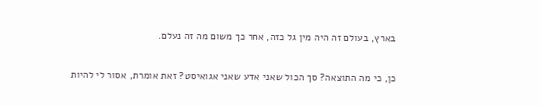בארץ, בעולם זה היה מין גל כזה, אחר כך משום מה זה נעלם.

כן, כי מה התוצאה? סך הכול שאני אדע שאני אגואיסט? זאת אומרת, אסור לי להיות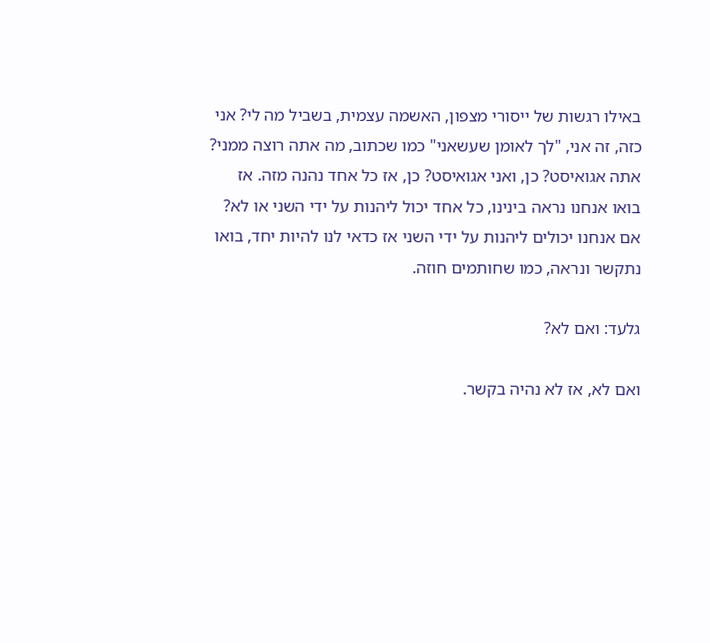באילו רגשות של ייסורי מצפון, האשמה עצמית, בשביל מה לי? אני כזה, זה אני, "לך לאומן שעשאני" כמו שכתוב, מה אתה רוצה ממני? אתה אגואיסט? כן, ואני אגואיסט? כן, אז כל אחד נהנה מזה. אז בואו אנחנו נראה בינינו, כל אחד יכול ליהנות על ידי השני או לא? אם אנחנו יכולים ליהנות על ידי השני אז כדאי לנו להיות יחד, בואו נתקשר ונראה, כמו שחותמים חוזה.

גלעד: ואם לא?

ואם לא, אז לא נהיה בקשר.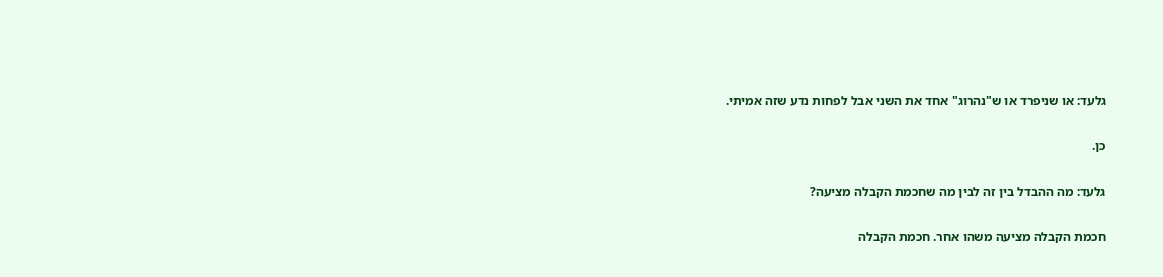גלעד: או שניפרד או ש"נהרוג" אחד את השני אבל לפחות נדע שזה אמיתי.

כן.

גלעד: מה ההבדל בין זה לבין מה שחכמת הקבלה מציעה?

חכמת הקבלה מציעה משהו אחר. חכמת הקבלה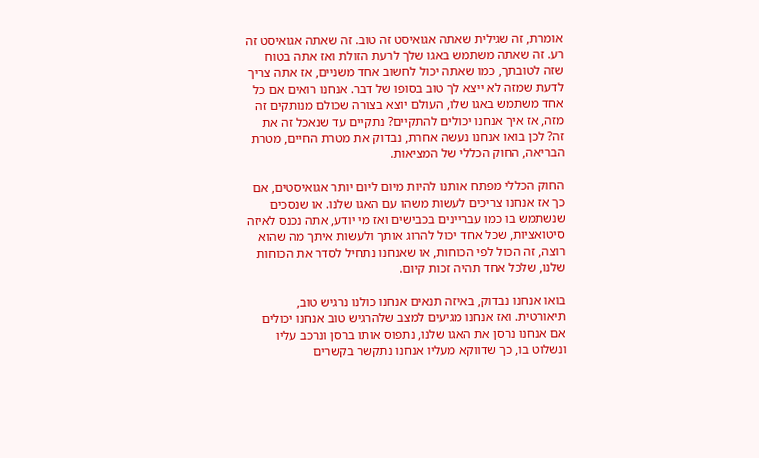אומרת, זה שגילית שאתה אגואיסט זה טוב. זה שאתה אגואיסט זה רע. זה שאתה משתמש באגו שלך לרעת הזולת ואז אתה בטוח שזה לטובתך, כמו שאתה יכול לחשוב אחד משניים, אז אתה צריך לדעת שמזה לא ייצא לך טוב בסופו של דבר. אנחנו רואים אם כל אחד משתמש באגו שלו, העולם יוצא בצורה שכולם מנותקים זה מזה, אז איך אנחנו יכולים להתקיים? נתקיים עד שנאכל זה את זה? לכן בואו אנחנו נעשה אחרת, נבדוק את מטרת החיים, מטרת הבריאה, החוק הכללי של המציאות.

החוק הכללי מפתח אותנו להיות מיום ליום יותר אגואיסטים, אם כך אז אנחנו צריכים לעשות משהו עם האגו שלנו. או שנסכים שנשתמש בו כמו עבריינים בכבישים ואז מי יודע, אתה נכנס לאיזה סיטואציות, שכל אחד יכול להרוג אותך ולעשות איתך מה שהוא רוצה, זה הכול לפי הכוחות, או שאנחנו נתחיל לסדר את הכוחות שלנו, שלכל אחד תהיה זכות קיום.

בואו אנחנו נבדוק, באיזה תנאים אנחנו כולנו נרגיש טוב, תיאורטית. ואז אנחנו מגיעים למצב שלהרגיש טוב אנחנו יכולים אם אנחנו נרסן את האגו שלנו, נתפוס אותו ברסן ונרכב עליו ונשלוט בו, כך שדווקא מעליו אנחנו נתקשר בקשרים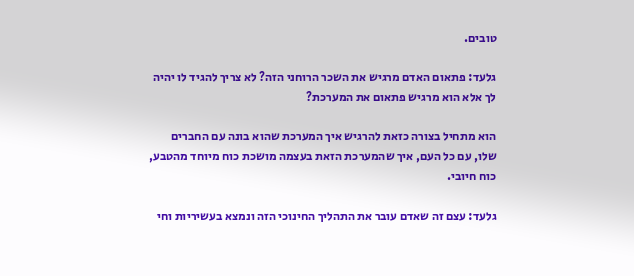טובים.

גלעד: פתאום האדם מרגיש את השכר הרוחני הזה? לא צריך להגיד לו יהיה לך אלא הוא מרגיש פתאום את המערכת?

הוא מתחיל בצורה כזאת להרגיש איך המערכת שהוא בונה עם החברים שלו, עם כל העם, איך שהמערכת הזאת בעצמה מושכת כוח מיוחד מהטבע, כוח חיובי.

גלעד: עצם זה שאדם עובר את התהליך החינוכי הזה ונמצא בעשיריות וחי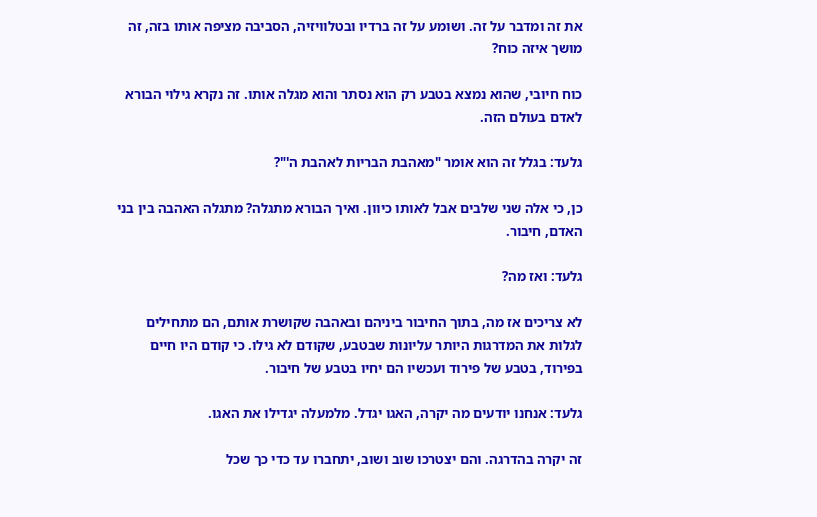את זה ומדבר על זה. ושומע על זה ברדיו ובטלוויזיה, הסביבה מציפה אותו בזה, זה מושך איזה כוח?

כוח חיובי, שהוא נמצא בטבע רק הוא נסתר והוא מגלה אותו. זה נקרא גילוי הבורא לאדם בעולם הזה.

גלעד: בגלל זה הוא אומר "מאהבת הבריות לאהבת ה'"?

כן, כי אלה שני שלבים אבל לאותו כיוון. ואיך הבורא מתגלה? מתגלה האהבה בין בני האדם, חיבור.

גלעד: ואז מה?

לא צריכים אז מה, בתוך החיבור ביניהם ובאהבה שקושרת אותם, הם מתחילים לגלות את המדרגות היותר עליונות שבטבע, שקודם לא גילו. כי קודם היו חיים בפירוד, בטבע של פירוד ועכשיו הם יחיו בטבע של חיבור.

גלעד: אנחנו יודעים מה יקרה, האגו יגדל. מלמעלה יגדילו את האגו.

זה יקרה בהדרגה. והם יצטרכו שוב ושוב, יתחברו עד כדי כך שכל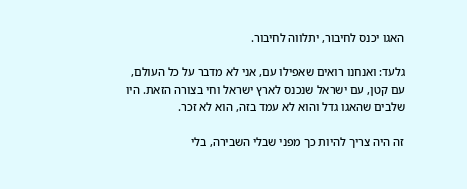האגו יכנס לחיבור, יתלווה לחיבור.

גלעד: ואנחנו רואים שאפילו עם, אני לא מדבר על כל העולם, עם קטן, עם ישראל שנכנס לארץ ישראל וחי בצורה הזאת. היו שלבים שהאגו גדל והוא לא עמד בזה, הוא לא זכר.

זה היה צריך להיות כך מפני שבלי השבירה, בלי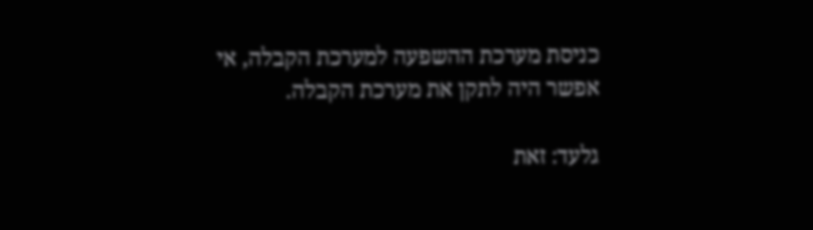כניסת מערכת ההשפעה למערכת הקבלה, אי אפשר היה לתקן את מערכת הקבלה.

גלעד: זאת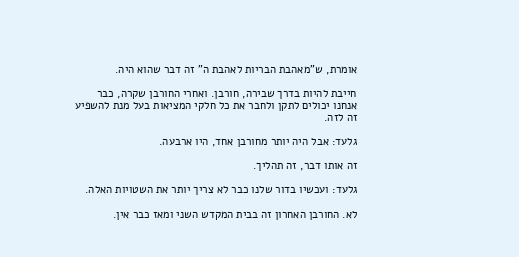אומרת, ש"מאהבת הבריות לאהבת ה" זה דבר שהוא היה.

חייבת להיות בדרך שבירה, חורבן. ואחרי החורבן שקרה, כבר אנחנו יכולים לתקן ולחבר את כל חלקי המציאות בעל מנת להשפיע זה לזה.

גלעד: אבל היה יותר מחורבן אחד, היו ארבעה.

זה אותו דבר, זה תהליך.

גלעד: ועכשיו בדור שלנו כבר לא צריך יותר את השטויות האלה.

לא. החורבן האחרון זה בבית המקדש השני ומאז כבר אין.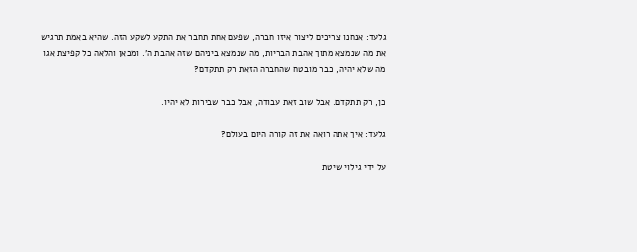גלעד: אנחנו צריכים ליצור איזו חברה, שפעם אחת תחבר את התקע לשקע הזה. שהיא באמת תרגיש את מה שנמצא מתוך אהבת הבריות, מה שנמצא ביניהם שזה אהבת ה'. ומכאן והלאה כל קפיצת אגו מה שלא יהיה, כבר מובטח שהחברה הזאת רק תתקדם?

כן, רק תתקדם. אבל שוב זאת עבודה, אבל כבר שבירות לא יהיו.

גלעד: איך אתה רואה את זה קורה היום בעולם?

על ידי גילוי שיטת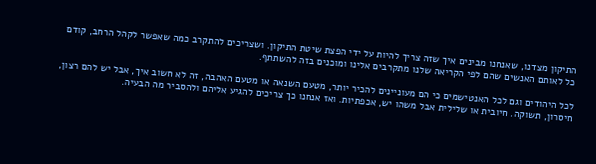התיקון מצדנו, שאנחנו מבינים איך שזה צריך להיות על ידי הפצת שיטת התיקון. ושצריכים להתקרב כמה שאפשר לקהל הרחב, קודם כל לאותם האנשים שהם לפי הקריאה שלנו מתקרבים אלינו ומוכנים בזה להשתתף.

לכל היהודים וגם לכל האנטישמים כי הם מעוניינים להכיר יותר, מטעם השנאה או מטעם האהבה, זה לא חשוב איך, אבל יש להם רצון, חיסרון, תשוקה. חיובית או שלילית אבל משהו יש, אכפתיות. ואז אנחנו כך צריכים להגיע אליהם ולהסביר מה הבעיה.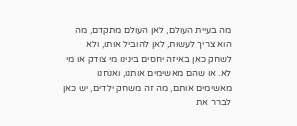מה בעיית העולם, לאן העולם מתקדם, מה הוא צריך לעשות, לאן להוביל אותו, ולא לשחק כאן באיזה יחסים בינינו מי צודק או מי לא. או שהם מאשימים אותנו, ואנחנו מאשימים אותם, מה זה משחק ילדים, יש כאן לברר את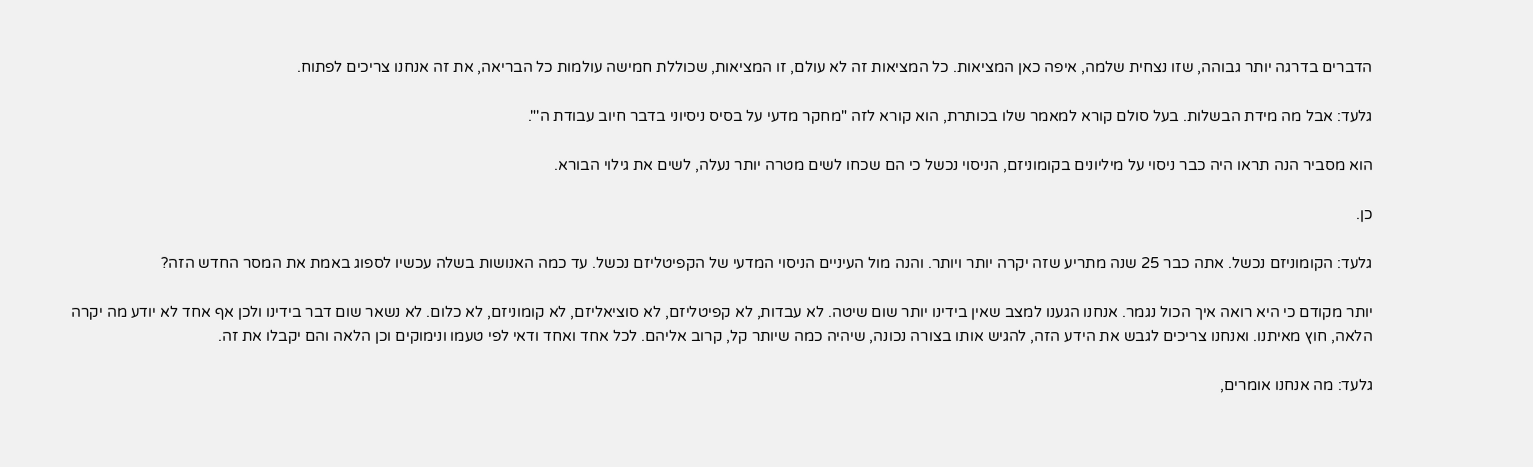הדברים בדרגה יותר גבוהה, שזו נצחית שלמה, איפה כאן המציאות. כל המציאות זה לא עולם, זו המציאות, שכוללת חמישה עולמות כל הבריאה, את זה אנחנו צריכים לפתוח.

גלעד: אבל מה מידת הבשלות. בעל סולם קורא למאמר שלו בכותרת, הוא קורא לזה "מחקר מדעי על בסיס ניסיוני בדבר חיוב עבודת ה'".

הוא מסביר הנה תראו היה כבר ניסוי על מיליונים בקומוניזם, הניסוי נכשל כי הם שכחו לשים מטרה יותר נעלה, לשים את גילוי הבורא.

כן.

גלעד: הקומוניזם נכשל. אתה כבר 25 שנה מתריע שזה יקרה יותר ויותר. והנה מול העיניים הניסוי המדעי של הקפיטליזם נכשל. עד כמה האנושות בשלה עכשיו לספוג באמת את המסר החדש הזה?

יותר מקודם כי היא רואה איך הכול נגמר. אנחנו הגענו למצב שאין בידינו יותר שום שיטה. לא עבדות, לא קפיטליזם, לא סוציאליזם, לא קומוניזם, לא כלום. לא נשאר שום דבר בידינו ולכן אף אחד לא יודע מה יקרה הלאה, חוץ מאיתנו. ואנחנו צריכים לגבש את הידע הזה, להגיש אותו בצורה נכונה, שיהיה כמה שיותר קל, קרוב אליהם. לכל אחד ואחד ודאי לפי טעמו ונימוקים וכן הלאה והם יקבלו את זה.

גלעד: מה אנחנו אומרים,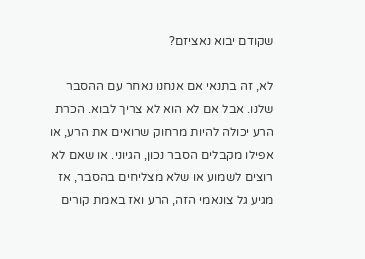שקודם יבוא נאציזם?

לא, זה בתנאי אם אנחנו נאחר עם ההסבר שלנו. אבל אם לא הוא לא צריך לבוא. הכרת הרע יכולה להיות מרחוק שרואים את הרע, או אפילו מקבלים הסבר נכון, הגיוני. או שאם לא רוצים לשמוע או שלא מצליחים בהסבר, אז מגיע גל צונאמי הזה, הרע ואז באמת קורים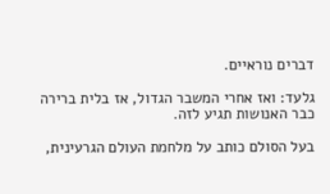דברים נוראיים.

גלעד: ואז אחרי המשבר הגדול, אז בלית ברירה כבר האנושות תגיע לזה.

בעל הסולם כותב על מלחמת העולם הגרעינית,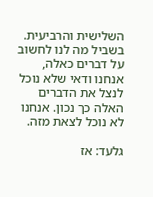השלישית והרביעית. בשביל מה לנו לחשוב על דברים כאלה, אנחנו ודאי שלא נוכל לנצל את הדברים האלה כך נכון. אנחנו לא נוכל לצאת מזה.

גלעד: אז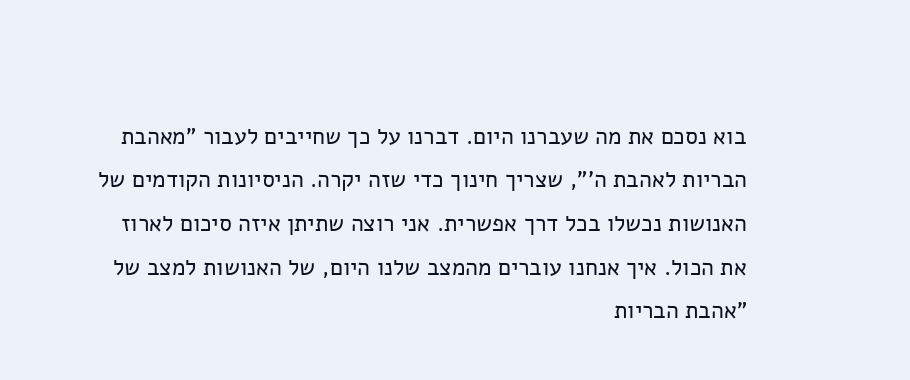בוא נסכם את מה שעברנו היום. דברנו על כך שחייבים לעבור "מאהבת הבריות לאהבת ה'", שצריך חינוך כדי שזה יקרה. הניסיונות הקודמים של האנושות נכשלו בכל דרך אפשרית. אני רוצה שתיתן איזה סיכום לארוז את הכול. איך אנחנו עוברים מהמצב שלנו היום, של האנושות למצב של "אהבת הבריות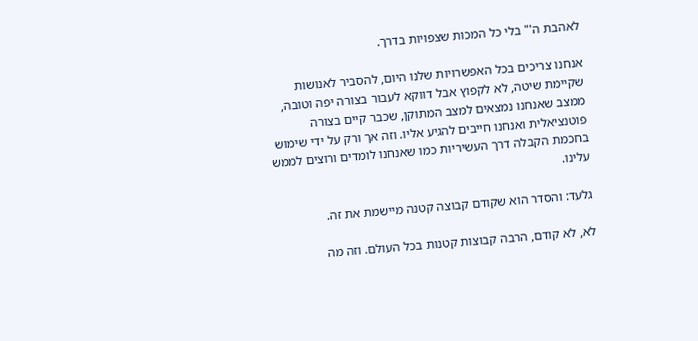לאהבת ה'" בלי כל המכות שצפויות בדרך.

אנחנו צריכים בכל האפשרויות שלנו היום, להסביר לאנושות שקיימת שיטה, לא לקפוץ אבל דווקא לעבור בצורה יפה וטובה, ממצב שאנחנו נמצאים למצב המתוקן, שכבר קיים בצורה פוטנציאלית ואנחנו חייבים להגיע אליו. וזה אך ורק על ידי שימוש בחכמת הקבלה דרך העשיריות כמו שאנחנו לומדים ורוצים לממש עלינו.

גלעד: והסדר הוא שקודם קבוצה קטנה מיישמת את זה.

לא, לא קודם, הרבה קבוצות קטנות בכל העולם. וזה מה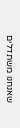שאנחנו משתדלים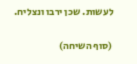לעשות. שכן ירבו ונצליח.

(סוף השיחה)